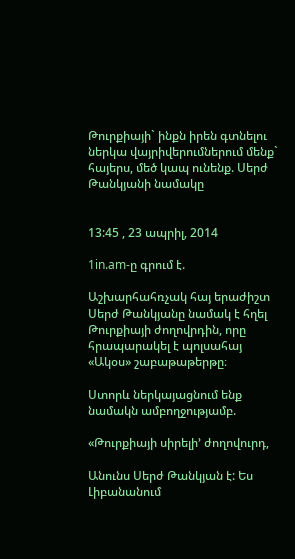Թուրքիայի` ինքն իրեն գտնելու ներկա վայրիվերումներում մենք` հայերս, մեծ կապ ունենք. Սերժ Թանկյանի նամակը


13:45 , 23 ապրիլ, 2014

1in.am-ը գրում է.

Աշխարհահռչակ հայ երաժիշտ Սերժ Թանկյանը նամակ է հղել Թուրքիայի ժողովրդին, որը հրապարակել է պոլսահայ «Ակօս» շաբաթաթերթը։

Ստորև ներկայացնում ենք նամակն ամբողջությամբ.

«Թուրքիայի սիրելի’ ժողովուրդ,

Անունս Սերժ Թանկյան է: Ես Լիբանանում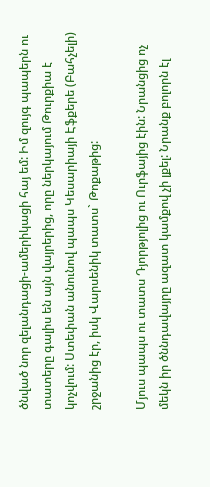ծնված նոր զելանդացի-ամերիկացի հայ եմ: Իմ զույգ պապերն ու տատերը գալիս են այն վայրերից, որը ներկայում Թուրքիա է կոչվում: Ստեփան անունով պապս Կեսարիայի Էֆքերե (Բահչելի) շրջանից էր, իսկ Վարսենիկ տատս` Թոքաթից:

Մյուս պապս ու տատս Դյորթյոլից ու Ուրֆայից էին: Նրանցից ոչ մեկն իր ծննդավայրը ազատ կամքով չի լքել: Նրանք բոլորն էլ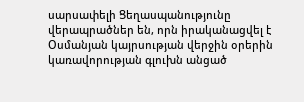սարսափելի Ցեղասպանությունը վերապրածներ են, որն իրականացվել է Օսմանյան կայրսության վերջին օրերին կառավորության գլուխն անցած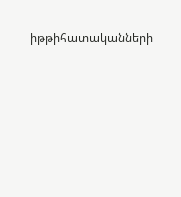իթթիհատականների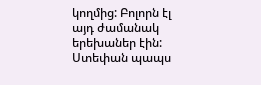կողմից: Բոլորն էլ այդ ժամանակ երեխաներ էին: Ստեփան պապս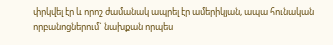փրկվել էր և որոշ ժամանակ ապրել էր ամերիկյան, ապա հունական որբանոցներում` նախքան որպես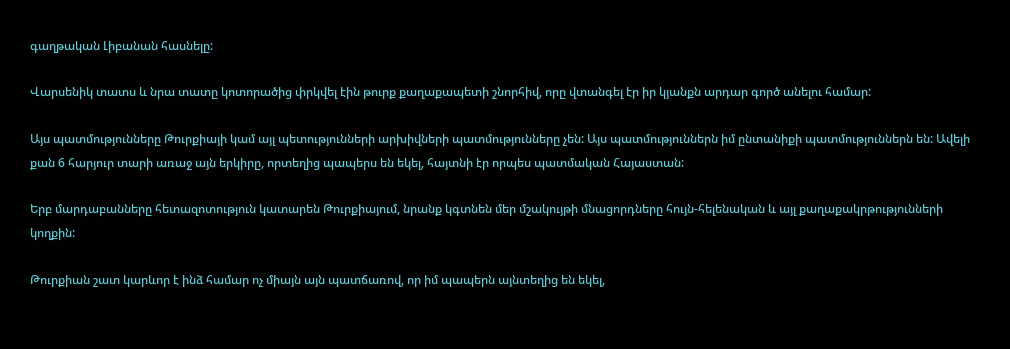գաղթական Լիբանան հասնելը:

Վարսենիկ տատս և նրա տատը կոտորածից փրկվել էին թուրք քաղաքապետի շնորհիվ, որը վտանգել էր իր կյանքն արդար գործ անելու համար:

Այս պատմությունները Թուրքիայի կամ այլ պետությունների արխիվների պատմությունները չեն: Այս պատմություններն իմ ընտանիքի պատմություններն են: Ավելի քան 6 հարյուր տարի առաջ այն երկիրը, որտեղից պապերս են եկել, հայտնի էր որպես պատմական Հայաստան:

Երբ մարդաբանները հետազոտություն կատարեն Թուրքիայում, նրանք կգտնեն մեր մշակույթի մնացորդները հույն-հելենական և այլ քաղաքակրթությունների կողքին:

Թուրքիան շատ կարևոր է ինձ համար ոչ միայն այն պատճառով, որ իմ պապերն այնտեղից են եկել,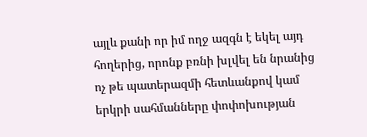այլև քանի որ իմ ողջ ազգն է եկել այդ հողերից, որոնք բռնի խլվել են նրանից ոչ թե պատերազմի հետևանքով կամ երկրի սահմանները փոփոխության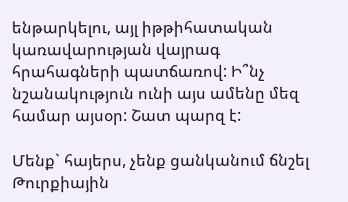ենթարկելու, այլ իթթիհատական կառավարության վայրագ հրահագների պատճառով: Ի՞նչ նշանակություն ունի այս ամենը մեզ համար այսօր: Շատ պարզ է:

Մենք` հայերս, չենք ցանկանում ճնշել Թուրքիային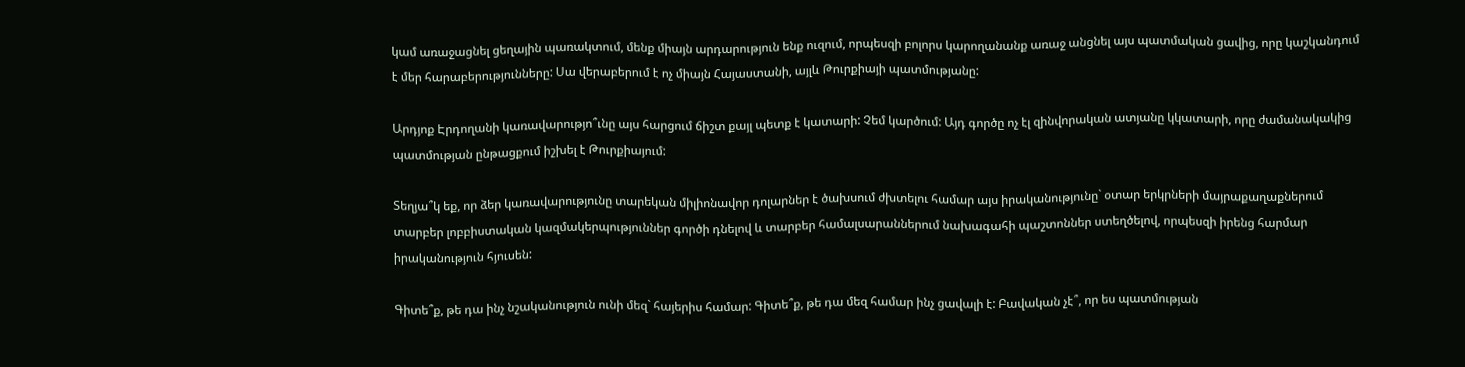կամ առաջացնել ցեղային պառակտում, մենք միայն արդարություն ենք ուզում, որպեսզի բոլորս կարողանանք առաջ անցնել այս պատմական ցավից, որը կաշկանդում է մեր հարաբերությունները: Սա վերաբերում է ոչ միայն Հայաստանի, այլև Թուրքիայի պատմությանը:

Արդյոք Էրդողանի կառավարությո՞ւնը այս հարցում ճիշտ քայլ պետք է կատարի: Չեմ կարծում: Այդ գործը ոչ էլ զինվորական ատյանը կկատարի, որը ժամանակակից պատմության ընթացքում իշխել է Թուրքիայում:

Տեղյա՞կ եք, որ ձեր կառավարությունը տարեկան միլիոնավոր դոլարներ է ծախսում ժխտելու համար այս իրականությունը` օտար երկրների մայրաքաղաքներում տարբեր լոբբիստական կազմակերպություններ գործի դնելով և տարբեր համալսարաններում նախագահի պաշտոններ ստեղծելով, որպեսզի իրենց հարմար իրականություն հյուսեն:

Գիտե՞ք, թե դա ինչ նշականություն ունի մեզ` հայերիս համար: Գիտե՞ք, թե դա մեզ համար ինչ ցավալի է: Բավական չէ՞, որ ես պատմության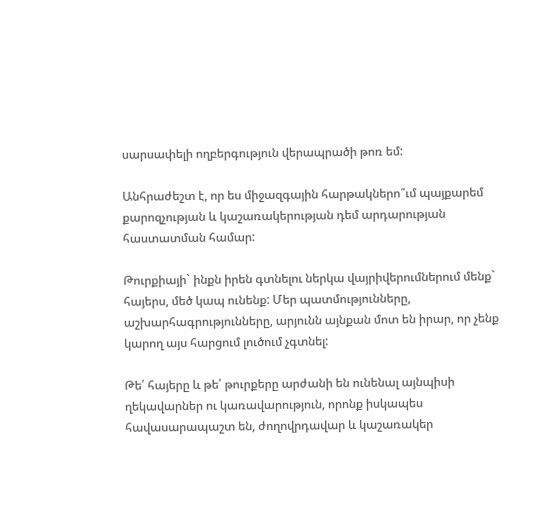սարսափելի ողբերգություն վերապրածի թոռ եմ:

Անհրաժեշտ է, որ ես միջազգային հարթակներո՞ւմ պայքարեմ քարոզչության և կաշառակերության դեմ արդարության հաստատման համար:

Թուրքիայի` ինքն իրեն գտնելու ներկա վայրիվերումներում մենք` հայերս, մեծ կապ ունենք: Մեր պատմությունները, աշխարհագրությունները, արյունն այնքան մոտ են իրար, որ չենք կարող այս հարցում լուծում չգտնել:

Թե՛ հայերը և թե՛ թուրքերը արժանի են ունենալ այնպիսի ղեկավարներ ու կառավարություն, որոնք իսկապես հավասարապաշտ են, ժողովրդավար և կաշառակեր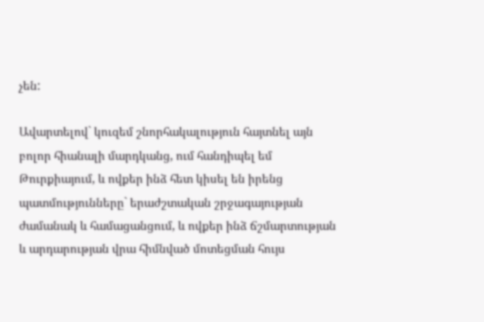չեն:

Ավարտելով` կուզեմ շնորհակալություն հայտնել այն բոլոր հիանալի մարդկանց, ում հանդիպել եմ Թուրքիայում, և ովքեր ինձ հետ կիսել են իրենց պատմությունները` երաժշտական շրջագայության ժամանակ և համացանցում, և ովքեր ինձ ճշմարտության և արդարության վրա հիմնված մոտեցման հույս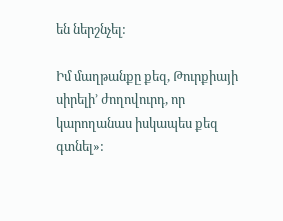են ներշնչել:

Իմ մաղթանքը քեզ, Թուրքիայի սիրելի’ ժողովուրդ, որ կարողանաս իսկապես քեզ գտնել»: